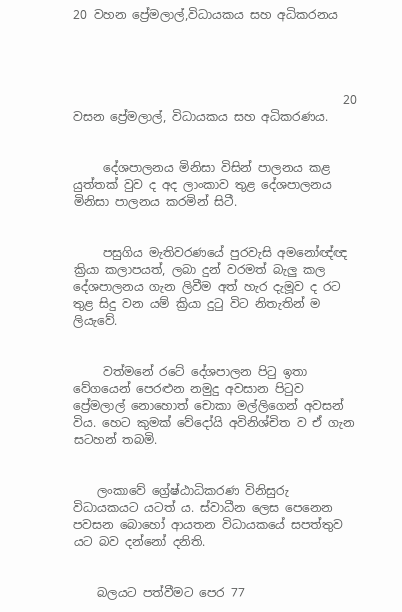20 වහන ප්‍රේමලාල්,විධායකය සහ අධිකරනය




                                             20 වසන ප්‍රේමලාල්, විධායකය සහ අධිකරණය.


     දේශපාලනය මිනිසා විසින් පාලනය කළ යුත්තක් වුව ද අද ලාංකාව තුළ දේශපාලනය මිනිසා පාලනය කරමින් සිටී.


     පසුගිය මැතිවරණයේ පුරවැසි අමනෝඥ්ඥ ක්‍රියා කලාපයත්, ලබා දුන් වරමත් බැලු කල දේශපාලනය ගැන ලිවීම අත් හැර දැමූව ද රට තුළ සිදු වන යම් ක්‍රියා දුටු විට නිතැතින් ම ලියැවේ.


     වත්මනේ රටේ දේශපාලන පිටු ඉතා වේගයෙන් පෙරළුන නමුදු අවසාන පිටුව ප්‍රේමලාල් නොහොත් චොකා මල්ලිගෙන් අවසන් විය. හෙට කුමක් වේදෝයි අවිනිශ්චිත ව ඒ ගැන සටහන් තබමි.


    ලංකාවේ ග්‍රේෂ්ඨාධිකරණ විනිසුරු විධායකයට යටත් ය. ස්වාධීන ලෙස පෙනෙන පවසන බොහෝ ආයතන විධායකයේ සපත්තුව යට බව දන්නෝ දනිති.


    බලයට පත්වීමට පෙර 77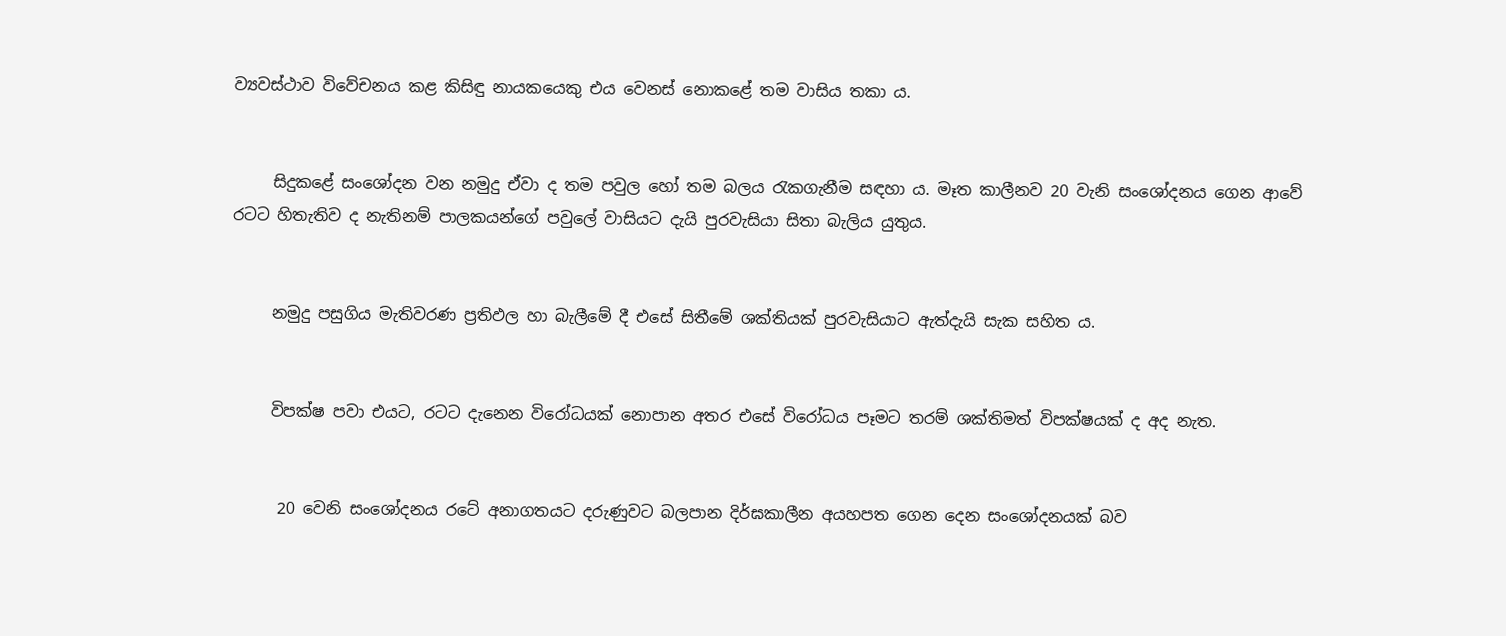ව්‍යවස්ථාව විවේචනය කළ කිසිඳු නායකයෙකු එය වෙනස් නොකළේ තම වාසිය තකා ය.


     සිදුකළේ සංශෝදන වන නමුදු ඒවා ද තම පවුල හෝ තම බලය රැකගැනීම සඳහා ය. මෑත කාලීනව 20 වැනි සංශෝදනය ගෙන ආවේ රටට හිතැතිව ද නැතිනම් පාලකයන්ගේ පවුලේ වාසියට දැයි පුරවැසියා සිතා බැලිය යුතුය.


     නමුදු පසුගිය මැතිවරණ ප්‍රතිඵල හා බැලීමේ දී එසේ සිතීමේ ශක්තියක් පුරවැසියාට ඇත්දැයි සැක සහිත ය.


     විපක්ෂ පවා එයට, රටට දැනෙන විරෝධයක් නොපාන අතර එසේ විරෝධය පෑමට තරම් ශක්තිමත් විපක්ෂයක් ද අද නැත.


      20 වෙනි සංශෝදනය රටේ අනාගතයට දරුණුවට බලපාන දිර්ඝකාලීන අයහපත ගෙන දෙන සංශෝදනයක් බව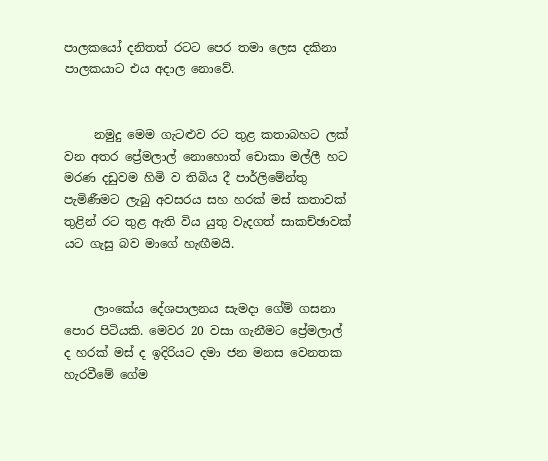පාලකයෝ දනිතත් රටට පෙර තමා ලෙස දකිනා පාලකයාට එය අදාල නොවේ.


     නමුදු මෙම ගැටළුව රට තුළ කතාබහට ලක් වන අතර ප්‍රේමලාල් නොහොත් චොකා මල්ලී හට මරණ දඩුවම හිමි ව තිබිය දී පාර්ලිමේන්තු පැමිණීමට ලැබු අවසරය සහ හරක් මස් කතාවක් තුළින් රට තුළ ඇති විය යුතු වැදගත් සාකච්ඡාවක් යට ගැසු බව මාගේ හැඟීමයි.


     ලාංකේය දේශපාලනය සැමදා ගේම් ගසනා පොර පිටියකි. මෙවර 20 වසා ගැනීමට ප්‍රේමලාල් ද හරක් මස් ද ඉදිරියට දමා ජන මනස වෙනතක හැරවීමේ ගේම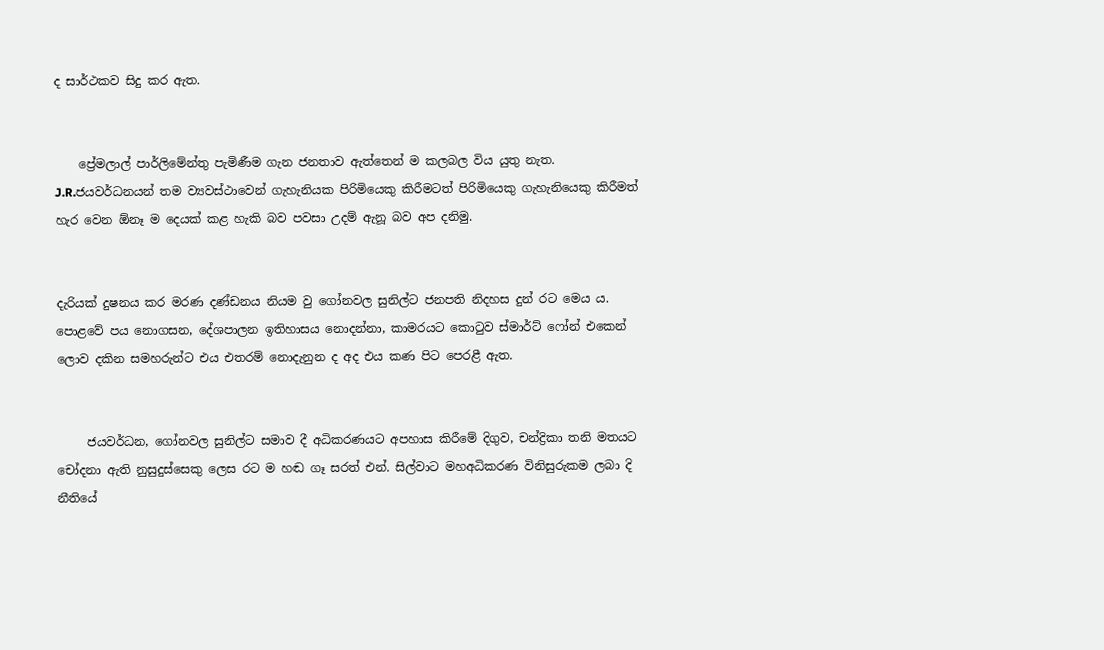ද සාර්ථකව සිදු කර ඇත.


    ප්‍රේමලාල් පාර්ලිමේන්තු පැමිණීම ගැන ජනතාව ඇත්තෙන් ම කලබල විය යුතු නැත. J.R.ජයවර්ධනයන් තම ව්‍යවස්ථාවෙන් ගැහැනියක පිරිමියෙකු කිරීමටත් පිරිමියෙකු ගැහැනියෙකු කිරීමත් හැර වෙන ඕනෑ ම දෙයක් කළ හැකි බව පවසා උදම් ඇනූ බව අප දනිමු.


දැරියක් දුෂනය කර මරණ දණ්ඩනය නියම වු ගෝනවල සුනිල්ට ජනපති නිදහස දුන් රට මෙය ය. පොළවේ පය නොගසන, දේශපාලන ඉතිහාසය නොදන්නා, කාමරයට කොටුව ස්මාර්ට් ෆෝන් එකෙන් ලොව දකින සමහරුන්ට එය එතරම් නොදැනුන ද අද එය කණ පිට පෙරළී ඇත.


     ජයවර්ධන, ගෝනවල සුනිල්ට සමාව දී අධිකරණයට අපහාස කිරීමේ දිගුව, චන්ද්‍රිකා තනි මතයට චෝදනා ඇති නුසුදුස්සෙකු ලෙස රට ම හඬ ගෑ සරත් එන්. සිල්වාට මහඅධිකරණ විනිසුරුකම ලබා දි නීතියේ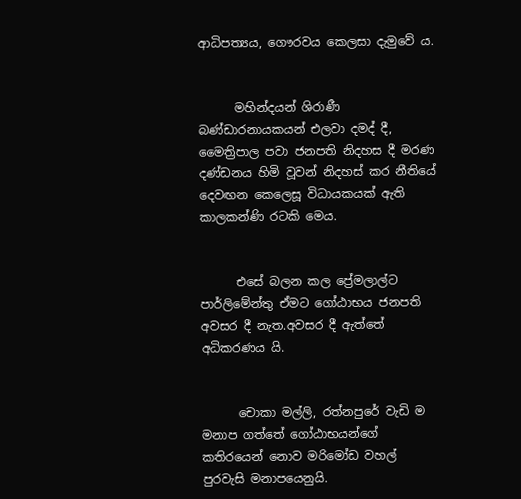ආධිපත්‍යය, ගෞරවය කෙලසා දැමුවේ ය.


      මහින්දයන් ශිරාණී බණ්ඩාරනායකයන් එලවා දමද් දී, මෛත්‍රිපාල පවා ජනපති නිදහස දී මරණ දණ්ඩනය හිමි වූවන් නිදහස් කර නීතියේ දෙවඟන කෙලෙසූ විධායකයක් ඇති කාලකන්ණි රටකි මෙය.


      එසේ බලන කල ප්‍රේමලාල්ට පාර්ලිමේන්තු ඒමට ගෝඨාභය ජනපති අවසර දී නැත.අවසර දී ඇත්තේ අධිකරණය යි.


      චොකා මල්ලි, රත්නපුරේ වැඩි ම මනාප ගත්තේ ගෝඨාභයන්ගේ කතිරයෙන් නොව මරිමෝඩ වහල් පුරවැසි මනාපයෙනුයි.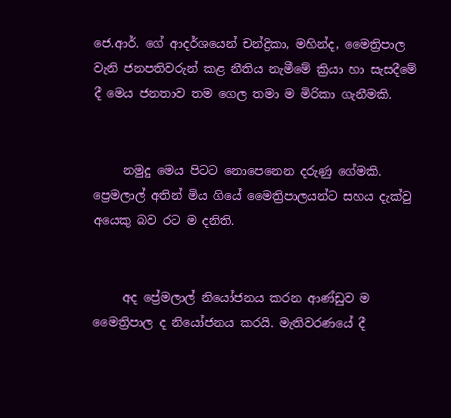ජෙ.ආර්. ගේ ආදර්ශයෙන් චන්ද්‍රිකා, මහින්ද, මෛත්‍රිපාල වැනි ජනපතිවරුන් කළ නීතිය නැමීමේ ක්‍රියා හා සැසදීමේ දී මෙය ජනතාව තම ගෙල තමා ම මිරිකා ගැනීමකි.


     නමුදු මෙය පිටට නොපෙනෙන දරුණු ගේමකි.   ප්‍රෙමලාල් අතින් මිය ගියේ මෛත්‍රිපාලයන්ට සහය දැක්වු අයෙකු බව රට ම දනිති.


     අද ප්‍රේමලාල් නියෝජනය කරන ආණ්ඩුව ම මෛත්‍රිපාල ද නියෝජනය කරයි. මැතිවරණයේ දී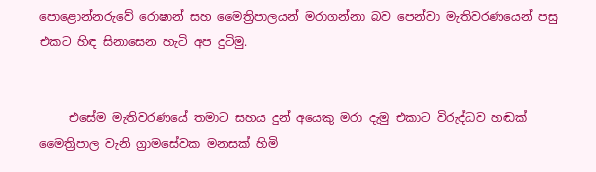පොළොන්නරුවේ රොෂාන් සහ මෛත්‍රිපාලයන් මරාගන්නා බව පෙන්වා මැතිවරණයෙන් පසු එකට හිඳ සිනාසෙන හැටි අප දුටිමු.


     එසේම මැතිවරණයේ තමාට සහය දුන් අයෙකු මරා දැමු එකාට විරුද්ධව හඬක් මෛත්‍රිපාල වැනි ග්‍රාමසේවක මනසක් හිමි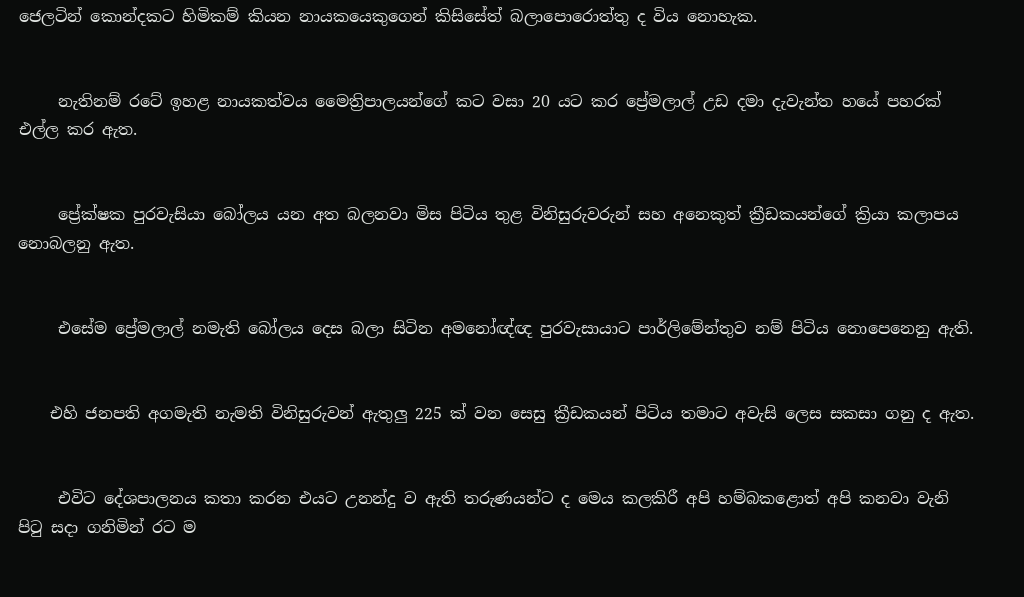ජෙලටින් කොන්දකට හිමිකම් කියන නායකයෙකුගෙන් කිසිසේත් බලාපොරොත්තු ද විය නොහැක.


     නැතිනම් රටේ ඉහළ නායකත්වය මෛත්‍රිපාලයන්ගේ කට වසා 20 යට කර ප්‍රේමලාල් උඩ දමා දැවැන්ත හයේ පහරක් එල්ල කර ඇත.


     ප්‍රේක්ෂක පුරවැසියා බෝලය යන අත බලනවා මිස පිටිය තුළ විනිසුරුවරුන් සහ අනෙකුත් ක්‍රීඩකයන්ගේ ක්‍රියා කලාපය නොබලනු ඇත.


     එසේම ප්‍රේමලාල් නමැති බෝලය දෙස බලා සිටින අමනෝඥ්ඥ පුරවැසායාට පාර්ලිමේන්තුව නම් පිටිය නොපෙනෙනු ඇති.


    එහි ජනපති අගමැති නැමති විනිසුරුවන් ඇතුලු 225 ක් වන සෙසු ක්‍රීඩකයන් පිටිය තමාට අවැසි ලෙස සකසා ගනු ද ඇත.


     එවිට දේශපාලනය කතා කරන එයට උනන්දු ව ඇති තරුණයන්ට ද මෙය කලකිරී අපි හම්බකළොත් අපි කනවා වැනි පිටු සදා ගනිමින් රට ම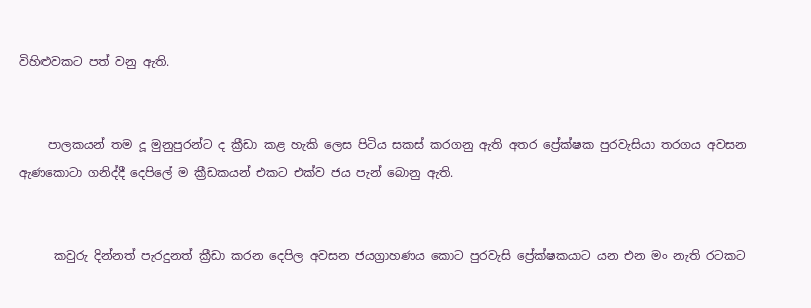විහිළුවකට පත් වනු ඇති.


     පාලකයන් තම දූ මුනුපුරන්ට ද ක්‍රීඩා කළ හැකි ලෙස පිටිය සකස් කරගනු ඇති අතර ප්‍රේක්ෂක පුරවැසියා තරගය අවසන ඇණකොටා ගනිද්දී දෙපිලේ ම ක්‍රීඩකයන් එකට එක්ව ජය පැන් බොනු ඇති.


      කවුරු දින්නත් පැරදුනත් ක්‍රීඩා කරන දෙපිල අවසන ජයග්‍රාහණය කොට පුරවැසි ප්‍රේක්ෂකයාට යන එන මං නැති රටකට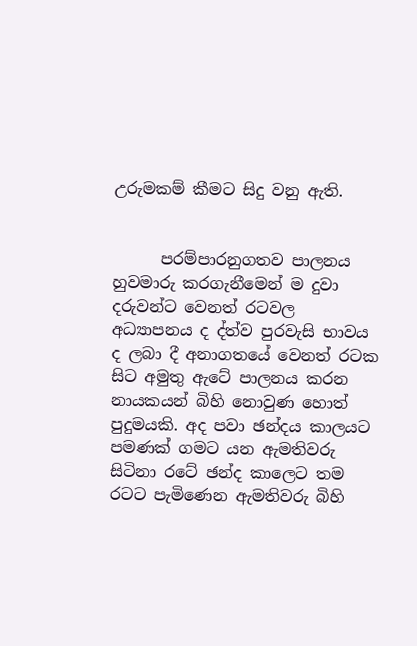උරුමකම් කීමට සිදු වනු ඇති.


      පරම්පාරනුගතව පාලනය හුවමාරු කරගැනීමෙන් ම දුවා දරුවන්ට වෙනත් රටවල අධ්‍යාපනය ද ද්ත්ව පුරවැසි භාවය ද ලබා දී අනාගතයේ වෙනත් රටක සිට අමුතු ඇටේ පාලනය කරන නායකයන් බිහි නොවුණ හොත් පුදුමයකි. අද පවා ඡන්දය කාලයට පමණක් ගමට යන ඇමතිවරු සිටිනා රටේ ඡන්ද කාලෙට තම රටට පැමිණෙන ඇමතිවරු බිහි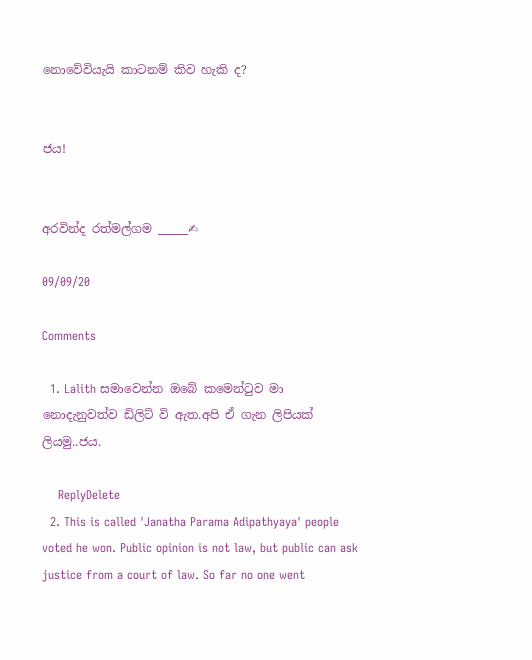නොවේවියැයි කාටනම් කිව හැකි ද?


ජය!


අරවින්ද රත්මල්ගම _____✍

09/09/20

Comments

  1. Lalith සමාවෙන්න ඔබේ කමෙන්ටුව මා නොදැනුවත්ව ඩිලිට් වි ඇත.අපි ඒ ගැන ලිපියක් ලියමු..ජය.

    ReplyDelete
  2. This is called 'Janatha Parama Adipathyaya' people voted he won. Public opinion is not law, but public can ask justice from a court of law. So far no one went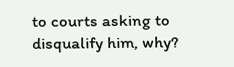to courts asking to disqualify him, why?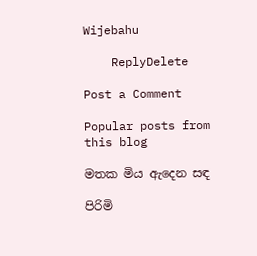Wijebahu

    ReplyDelete

Post a Comment

Popular posts from this blog

මතක මිය ඇදෙන සඳ

පිරිමි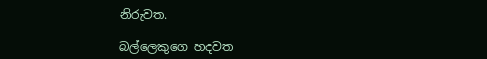නිරුවත.

බල්ලෙකුගෙ හදවත